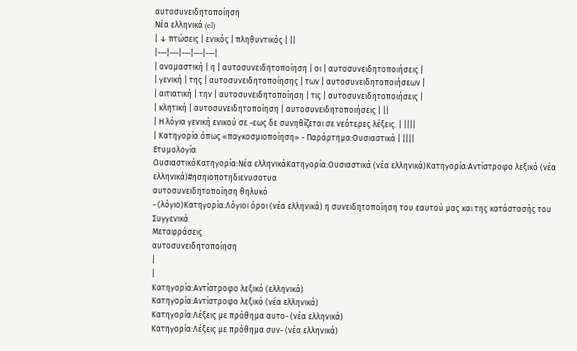αυτοσυνειδητοποίηση
Νέα ελληνικά (el)
| ↓ πτώσεις | ενικός | πληθυντικός | ||
|---|---|---|---|---|
| ονομαστική | η | αυτοσυνειδητοποίηση | οι | αυτοσυνειδητοποιήσεις |
| γενική | της | αυτοσυνειδητοποίησης | των | αυτοσυνειδητοποιήσεων |
| αιτιατική | την | αυτοσυνειδητοποίηση | τις | αυτοσυνειδητοποιήσεις |
| κλητική | αυτοσυνειδητοποίηση | αυτοσυνειδητοποιήσεις | ||
| Η λόγια γενική ενικού σε -εως δε συνηθίζεται σε νεότερες λέξεις. | ||||
| Κατηγορία όπως «παγκοσμιοποίηση» - Παράρτημα:Ουσιαστικά | ||||
Ετυμολογία
ΟυσιαστικόΚατηγορία:Νέα ελληνικάΚατηγορία:Ουσιαστικά (νέα ελληνικά)Κατηγορία:Αντίστροφο λεξικό (νέα ελληνικά)#ησηιοποτηδιενυσοτυα
αυτοσυνειδητοποίηση θηλυκό
- (λόγιο)Κατηγορία:Λόγιοι όροι (νέα ελληνικά) η συνειδητοποίηση του εαυτού μας και της κατάστασής του
Συγγενικά
Μεταφράσεις
αυτοσυνειδητοποίηση
|
|
Κατηγορία:Αντίστροφο λεξικό (ελληνικά)
Κατηγορία:Αντίστροφο λεξικό (νέα ελληνικά)
Κατηγορία:Λέξεις με πρόθημα αυτο- (νέα ελληνικά)
Κατηγορία:Λέξεις με πρόθημα συν- (νέα ελληνικά)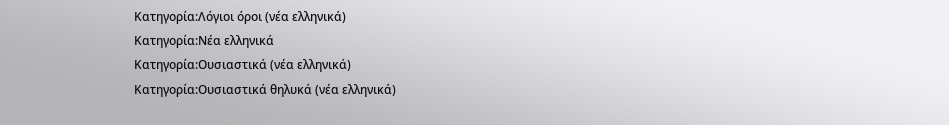Κατηγορία:Λόγιοι όροι (νέα ελληνικά)
Κατηγορία:Νέα ελληνικά
Κατηγορία:Ουσιαστικά (νέα ελληνικά)
Κατηγορία:Ουσιαστικά θηλυκά (νέα ελληνικά)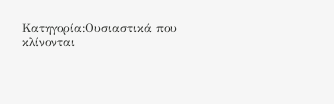Κατηγορία:Ουσιαστικά που κλίνονται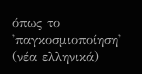όπως το 'παγκοσμιοποίηση' (νέα ελληνικά)